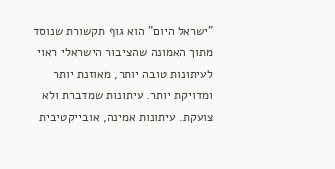"ישראל היום" הוא גוף תקשורת שנוסד מתוך האמונה שהציבור הישראלי ראוי לעיתונות טובה יותר, מאוזנת יותר ומדויקת יותר. עיתונות שמדברת ולא צועקת. עיתונות אמינה, אובייקטיבית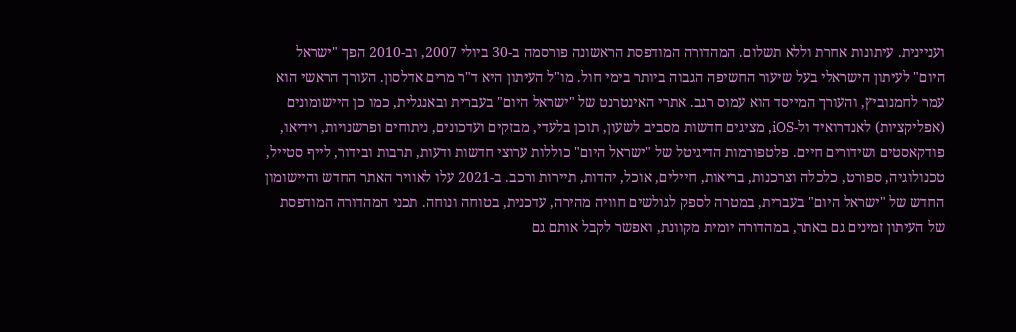ועניינית. עיתונות אחרת וללא תשלום. המהדורה המודפסת הראשונה פורסמה ב-30 ביולי 2007, וב-2010 הפך "ישראל היום" לעיתון הישראלי בעל שיעור החשיפה הגבוה ביותר בימי חול. מו"ל העיתון היא ד"ר מרים אדלסון. העורך הראשי הוא עמר לחמנוביץ, והעורך המייסד הוא עמוס רגב. אתרי האינטרנט של "ישראל היום" בעברית ובאנגלית, כמו כן היישומונים (אפליקציות) לאנדרואיד ול-iOS, מציגים חדשות מסביב לשעון, תוכן בלעדי, מבזקים ועדכונים, ניתוחים ופרשנויות, וידיאו, פודקאסטים ושידורים חיים. פלטפורמות הדיגיטל של "ישראל היום" כוללות ערוצי חדשות ודעות, תרבות ובידור, לייף סטייל, טכנולוגיה, ספורט, כלכלה וצרכנות, בריאות, חיילים, אוכל, יהדות, תיירות ורכב. ב-2021 עלו לאוויר האתר החדש והיישומון החדש של "ישראל היום" בעברית, במטרה לספק לגולשים חוויה מהירה, עדכנית, בטוחה ונוחה. תכני המהדורה המודפסת של העיתון זמינים גם באתר, במהדורה יומית מקוונת, ואפשר לקבל אותם גם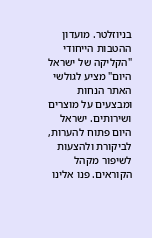בניוזלטר. מועדון ההטבות הייחודי "הקליקה של ישראל היום" מציע לגולשי האתר הנחות ומבצעים על מוצרים ושירותים. ישראל היום פתוח להערות, לביקורת ולהצעות לשיפור מקהל הקוראים. פנו אלינו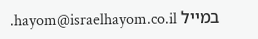במייל hayom@israelhayom.co.il.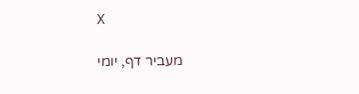X

מעביר דף, יומי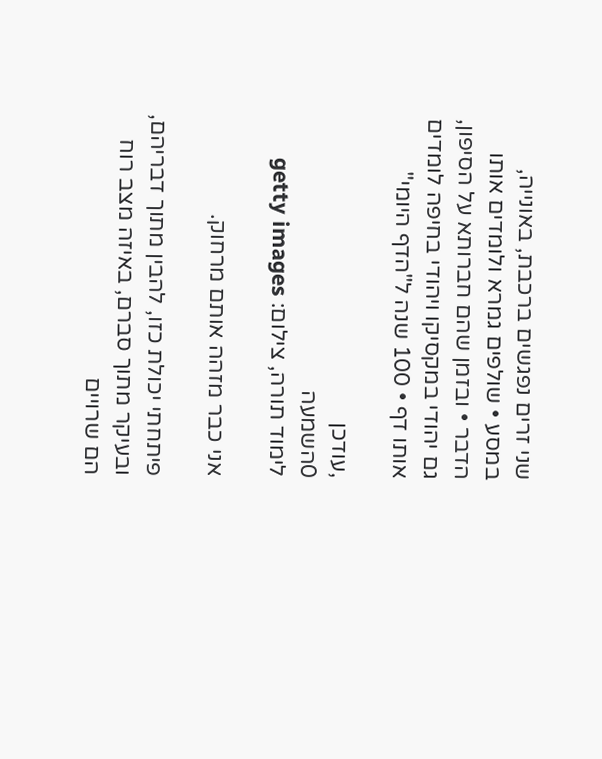שני זרים נפגשים ברכבת, באונייה, במסע • שולפים גמרא ולומדים אותו הדבר • ובזמן שהם חברותא על הסיפון, גם יהודי במקסיקו ויהודי בחיפה לומדים אותו דף • 100 שנה ל"הדף היומי"

,עודכן
0השמעה
לימוד תורה, צילום: getty images

אני כבר מזהה אותם מרחוק.

פיתחתי יכולת כזו, להבין מתוך דבריהם, ובעיקר מתוך סברם, באיזה מצב רוח הם שרויים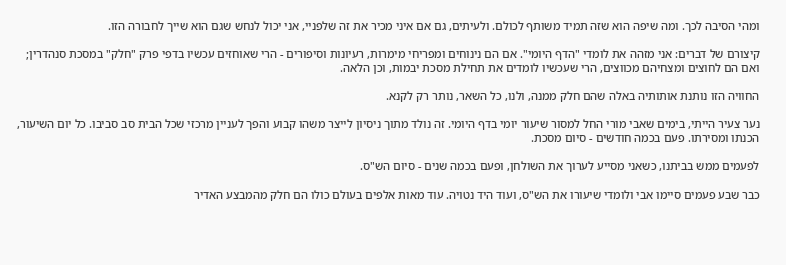ומהי הסיבה לכך. ומה שיפה הוא שזה תמיד משותף לכולם. ולעיתים, גם אם איני מכיר את זה שלפניי, אני יכול לנחש שגם הוא שייך לחבורה הזו.

קיצורם של דברים: אני מזהה את לומדי "הדף היומי". אם הם נינוחים ומפריחי מימרות, רעיונות וסיפורים - הרי שאוחזים עכשיו בדפי פרק "חלק" במסכת סנהדרין; ואם הם לחוצים ומצחיהם מכווצים, הרי שעכשיו לומדים את תחילת מסכת יבמות, וכן הלאה.

החוויה הזו נותנת אותותיה באלה שהם חלק ממנה, ולנו, כל השאר, נותר רק לקנא.

נער צעיר הייתי, בימים שאבי מורי החל למסור שיעור יומי בדף היומי. זה נולד מתוך ניסיון לייצר משהו קבוע והפך לעניין מרכזי שכל הבית סב סביבו. כל יום השיעור, הכנתו ומסירתו. פעם בכמה חודשים - סיום מסכת.

לפעמים ממש בביתנו, כשאני מסייע לערוך את השולחן, ופעם בכמה שנים - סיום הש"ס.

כבר שבע פעמים סיימו אבי ולומדי שיעורו את הש"ס, ועוד היד נטויה. עוד מאות אלפים בעולם כולו הם חלק מהמבצע האדיר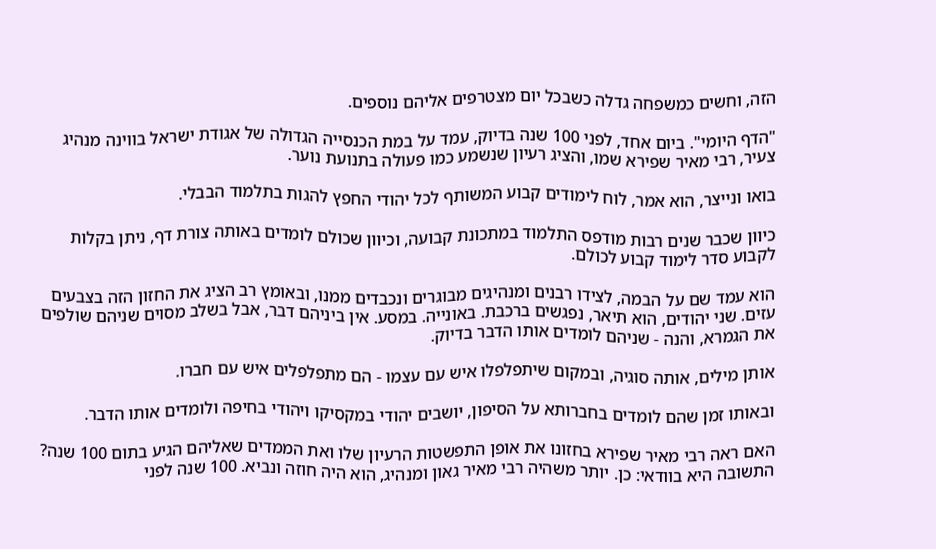הזה, וחשים כמשפחה גדלה כשבכל יום מצטרפים אליהם נוספים.

"הדף היומי". ביום אחד, לפני 100 שנה בדיוק, עמד על במת הכנסייה הגדולה של אגודת ישראל בווינה מנהיג צעיר, רבי מאיר שפירא שמו, והציג רעיון שנשמע כמו פעולה בתנועת נוער.

בואו ונייצר, הוא אמר, לוח לימודים קבוע המשותף לכל יהודי החפץ להגות בתלמוד הבבלי.

כיוון שכבר שנים רבות מודפס התלמוד במתכונת קבועה, וכיוון שכולם לומדים באותה צורת דף, ניתן בקלות לקבוע סדר לימוד קבוע לכולם.

הוא עמד שם על הבמה, לצידו רבנים ומנהיגים מבוגרים ונכבדים ממנו, ובאומץ רב הציג את החזון הזה בצבעים עזים. שני יהודים, הוא תיאר, נפגשים ברכבת. באונייה. במסע. אין ביניהם דבר, אבל בשלב מסוים שניהם שולפים את הגמרא, והנה - שניהם לומדים אותו הדבר בדיוק.

אותן מילים, אותה סוגיה, ובמקום שיתפלפלו איש עם עצמו - הם מתפלפלים איש עם חברו.

ובאותו זמן שהם לומדים בחברותא על הסיפון, יושבים יהודי במקסיקו ויהודי בחיפה ולומדים אותו הדבר.

האם ראה רבי מאיר שפירא בחזונו את אופן התפשטות הרעיון שלו ואת הממדים שאליהם הגיע בתום 100 שנה? התשובה היא בוודאי: כן. יותר משהיה רבי מאיר גאון ומנהיג, הוא היה חוזה ונביא. 100 שנה לפני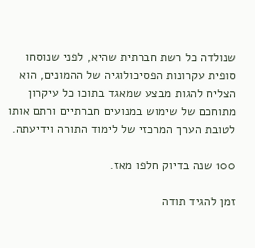שנולדה כל רשת חברתית שהיא, לפני שנוסחו סופית עקרונות הפסיכולוגיה של ההמונים, הוא הצליח להגות מבצע שמאגד בתוכו כל עיקרון מתוחכם של שימוש במנועים חברתיים ורתם אותו לטובת הערך המרכזי של לימוד התורה וידיעתה.

100 שנה בדיוק חלפו מאז.

זמן להגיד תודה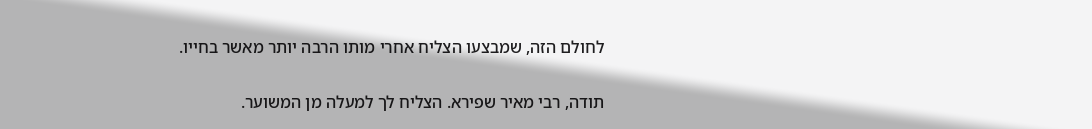לחולם הזה, שמבצעו הצליח אחרי מותו הרבה יותר מאשר בחייו.

תודה, רבי מאיר שפירא. הצליח לך למעלה מן המשוער.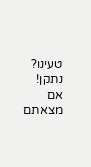טעינו? נתקן! אם מצאתם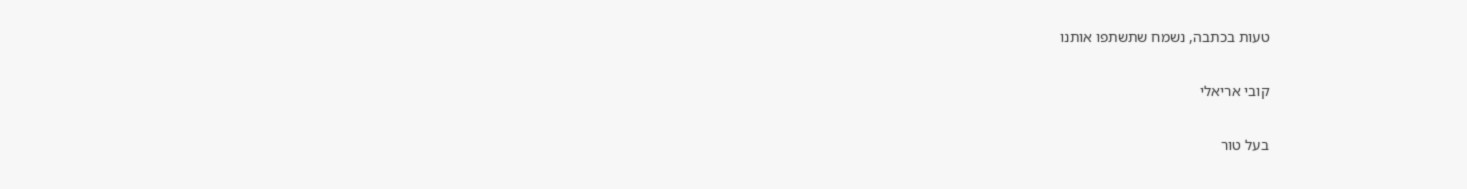טעות בכתבה, נשמח שתשתפו אותנו

קובי אריאלי

בעל טור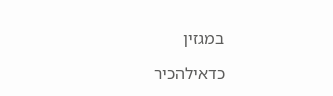במגזין

כדאילהכיר